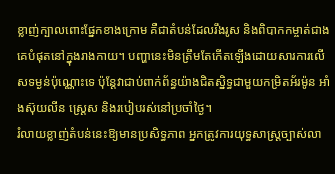ខ្លាញ់ក្បាលពោះផ្នែកខាងក្រោម គឺជាតំបន់ដែលរឹងរូស និងពិបាកកម្ចាត់ជាងគេបំផុតនៅក្នុងរាងកាយ។ បញ្ហានេះមិនត្រឹមតែកើតឡើងដោយសារការលើសទម្ងន់ប៉ុណ្ណោះទេ ប៉ុន្តែវាជាប់ពាក់ព័ន្ធយ៉ាងជិតស្និទ្ធជាមួយកម្រិតអ័រម៉ូន អាំងស៊ុយលីន ស្រ្តេស និងរបៀបរស់នៅប្រចាំថ្ងៃ។
រំលាយខ្លាញ់តំបន់នេះឱ្យមានប្រសិទ្ធភាព អ្នកត្រូវការយុទ្ធសាស្ត្រច្បាស់លា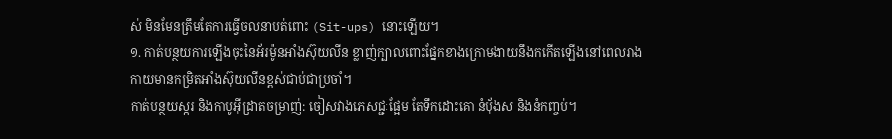ស់ មិនមែនត្រឹមតែការធ្វើចលនាបត់ពោះ (Sit-ups) នោះឡើយ។
១. កាត់បន្ថយការឡើងចុះនៃអ័រម៉ូនអាំងស៊ុយលីន ខ្លាញ់ក្បាលពោះផ្នែកខាងក្រោមងាយនឹងកកើតឡើងនៅពេលរាងកាយមានកម្រិតអាំងស៊ុយលីនខ្ពស់ជាប់ជាប្រចាំ។
កាត់បន្ថយស្ករ និងកាបូអ៊ីដ្រាតចម្រាញ់: ចៀសវាងភេសជ្ជៈផ្អែម តែទឹកដោះគោ នំប៉័ងស និងនំកញ្ចប់។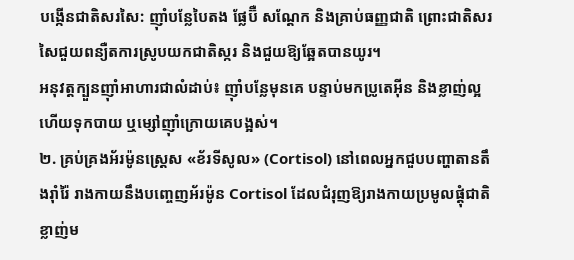បង្កើនជាតិសរសៃ: ញ៉ាំបន្លែបៃតង ផ្លែប៊ឺ សណ្តែក និងគ្រាប់ធញ្ញជាតិ ព្រោះជាតិសរសៃជួយពន្យឺតការស្រូបយកជាតិស្ករ និងជួយឱ្យឆ្អែតបានយូរ។
អនុវត្តក្បួនញ៉ាំអាហារជាលំដាប់៖ ញ៉ាំបន្លែមុនគេ បន្ទាប់មកប្រូតេអ៊ីន និងខ្លាញ់ល្អ ហើយទុកបាយ ឬម្សៅញ៉ាំក្រោយគេបង្អស់។
២. គ្រប់គ្រងអ័រម៉ូនស្រ្តេស «ខ័រទីសូល» (Cortisol) នៅពេលអ្នកជួបបញ្ហាតានតឹងរ៉ាំរ៉ៃ រាងកាយនឹងបញ្ចេញអ័រម៉ូន Cortisol ដែលជំរុញឱ្យរាងកាយប្រមូលផ្តុំជាតិខ្លាញ់ម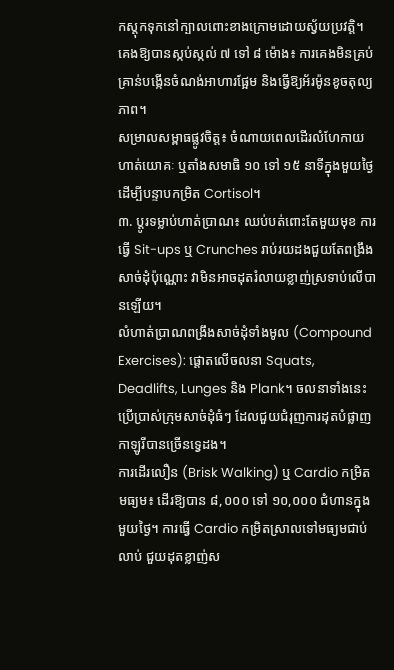កស្តុកទុកនៅក្បាលពោះខាងក្រោមដោយស្វ័យប្រវត្តិ។
គេងឱ្យបានស្កប់ស្កល់ ៧ ទៅ ៨ ម៉ោង៖ ការគេងមិនគ្រប់គ្រាន់បង្កើនចំណង់អាហារផ្អែម និងធ្វើឱ្យអ័រម៉ូនខូចតុល្យភាព។
សម្រាលសម្ពាធផ្លូវចិត្ត៖ ចំណាយពេលដើរលំហែកាយ ហាត់យោគៈ ឬតាំងសមាធិ ១០ ទៅ ១៥ នាទីក្នុងមួយថ្ងៃ ដើម្បីបន្ទាបកម្រិត Cortisol។
៣. ប្តូរទម្លាប់ហាត់ប្រាណ៖ ឈប់បត់ពោះតែមួយមុខ ការធ្វើ Sit-ups ឬ Crunches រាប់រយដងជួយតែពង្រឹងសាច់ដុំប៉ុណ្ណោះ វាមិនអាចដុតរំលាយខ្លាញ់ស្រទាប់លើបានឡើយ។
លំហាត់ប្រាណពង្រឹងសាច់ដុំទាំងមូល (Compound Exercises): ផ្តោតលើចលនា Squats, Deadlifts, Lunges និង Plank។ ចលនាទាំងនេះប្រើប្រាស់ក្រុមសាច់ដុំធំៗ ដែលជួយជំរុញការដុតបំផ្លាញកាឡូរីបានច្រើនទ្វេដង។
ការដើរលឿន (Brisk Walking) ឬ Cardio កម្រិតមធ្យម៖ ដើរឱ្យបាន ៨,០០០ ទៅ ១០,០០០ ជំហានក្នុងមួយថ្ងៃ។ ការធ្វើ Cardio កម្រិតស្រាលទៅមធ្យមជាប់លាប់ ជួយដុតខ្លាញ់ស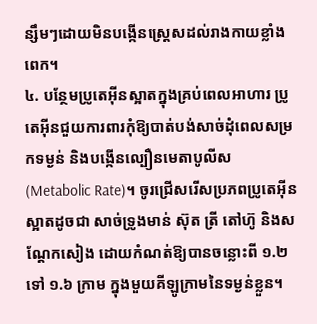ន្សឹមៗដោយមិនបង្កើនស្រ្តេសដល់រាងកាយខ្លាំងពេក។
៤. បន្ថែមប្រូតេអ៊ីនស្អាតក្នុងគ្រប់ពេលអាហារ ប្រូតេអ៊ីនជួយការពារកុំឱ្យបាត់បង់សាច់ដុំពេលសម្រកទម្ងន់ និងបង្កើនល្បឿនមេតាបូលីស (Metabolic Rate)។ ចូរជ្រើសរើសប្រភពប្រូតេអ៊ីនស្អាតដូចជា សាច់ទ្រូងមាន់ ស៊ុត ត្រី តៅហ៊ូ និងសណ្តែកសៀង ដោយកំណត់ឱ្យបានចន្លោះពី ១.២ ទៅ ១.៦ ក្រាម ក្នុងមួយគីឡូក្រាមនៃទម្ងន់ខ្លួន។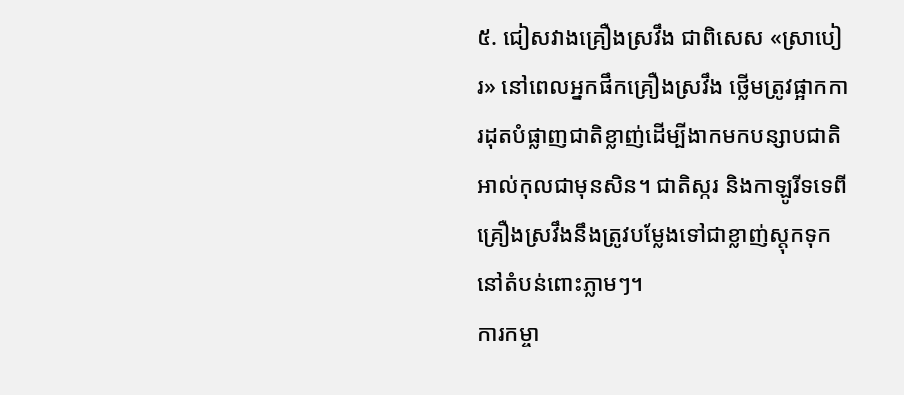៥. ជៀសវាងគ្រឿងស្រវឹង ជាពិសេស «ស្រាបៀរ» នៅពេលអ្នកផឹកគ្រឿងស្រវឹង ថ្លើមត្រូវផ្អាកការដុតបំផ្លាញជាតិខ្លាញ់ដើម្បីងាកមកបន្សាបជាតិអាល់កុលជាមុនសិន។ ជាតិស្ករ និងកាឡូរីទទេពីគ្រឿងស្រវឹងនឹងត្រូវបម្លែងទៅជាខ្លាញ់ស្តុកទុកនៅតំបន់ពោះភ្លាមៗ។
ការកម្ចា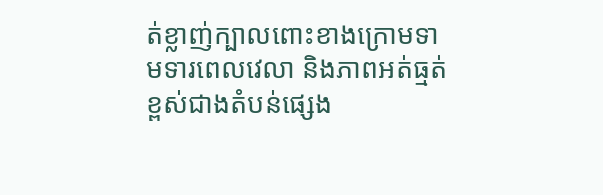ត់ខ្លាញ់ក្បាលពោះខាងក្រោមទាមទារពេលវេលា និងភាពអត់ធ្មត់ខ្ពស់ជាងតំបន់ផ្សេង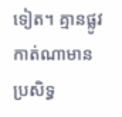ទៀត។ គ្មានផ្លូវកាត់ណាមានប្រសិទ្ធ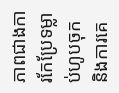ភាពជាងការកែប្រែទម្លាប់ហូបចុក និងការគេ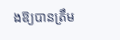ងឱ្យបានត្រឹម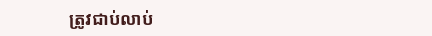ត្រូវជាប់លាប់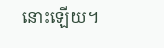នោះឡើយ។